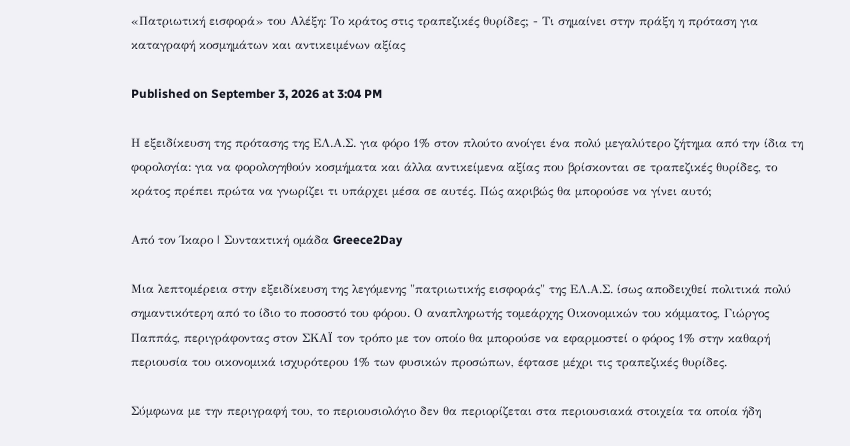«Πατριωτική εισφορά» του Αλέξη: Το κράτος στις τραπεζικές θυρίδες; - Τι σημαίνει στην πράξη η πρόταση για καταγραφή κοσμημάτων και αντικειμένων αξίας

Published on September 3, 2026 at 3:04 PM

Η εξειδίκευση της πρότασης της ΕΛ.Α.Σ. για φόρο 1% στον πλούτο ανοίγει ένα πολύ μεγαλύτερο ζήτημα από την ίδια τη φορολογία: για να φορολογηθούν κοσμήματα και άλλα αντικείμενα αξίας που βρίσκονται σε τραπεζικές θυρίδες, το κράτος πρέπει πρώτα να γνωρίζει τι υπάρχει μέσα σε αυτές. Πώς ακριβώς θα μπορούσε να γίνει αυτό;

Από τον Ίκαρο | Συντακτική ομάδα Greece2Day

Μια λεπτομέρεια στην εξειδίκευση της λεγόμενης "πατριωτικής εισφοράς" της ΕΛ.Α.Σ. ίσως αποδειχθεί πολιτικά πολύ σημαντικότερη από το ίδιο το ποσοστό του φόρου. Ο αναπληρωτής τομεάρχης Οικονομικών του κόμματος, Γιώργος Παππάς, περιγράφοντας στον ΣΚΑΪ τον τρόπο με τον οποίο θα μπορούσε να εφαρμοστεί ο φόρος 1% στην καθαρή περιουσία του οικονομικά ισχυρότερου 1% των φυσικών προσώπων, έφτασε μέχρι τις τραπεζικές θυρίδες.

Σύμφωνα με την περιγραφή του, το περιουσιολόγιο δεν θα περιορίζεται στα περιουσιακά στοιχεία τα οποία ήδη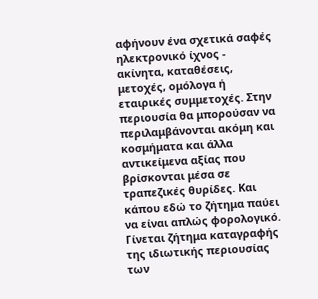αφήνουν ένα σχετικά σαφές ηλεκτρονικό ίχνος - ακίνητα, καταθέσεις, μετοχές, ομόλογα ή εταιρικές συμμετοχές. Στην περιουσία θα μπορούσαν να περιλαμβάνονται ακόμη και κοσμήματα και άλλα αντικείμενα αξίας που βρίσκονται μέσα σε τραπεζικές θυρίδες. Και κάπου εδώ το ζήτημα παύει να είναι απλώς φορολογικό. Γίνεται ζήτημα καταγραφής της ιδιωτικής περιουσίας των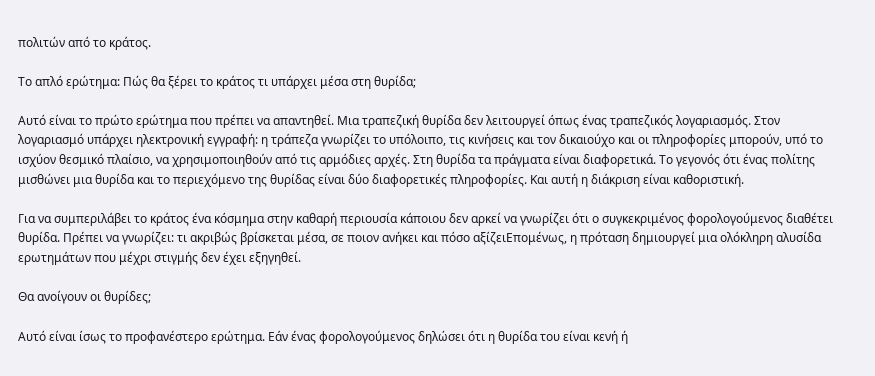πολιτών από το κράτος.

Το απλό ερώτημα: Πώς θα ξέρει το κράτος τι υπάρχει μέσα στη θυρίδα;

Αυτό είναι το πρώτο ερώτημα που πρέπει να απαντηθεί. Μια τραπεζική θυρίδα δεν λειτουργεί όπως ένας τραπεζικός λογαριασμός. Στον λογαριασμό υπάρχει ηλεκτρονική εγγραφή: η τράπεζα γνωρίζει το υπόλοιπο, τις κινήσεις και τον δικαιούχο και οι πληροφορίες μπορούν, υπό το ισχύον θεσμικό πλαίσιο, να χρησιμοποιηθούν από τις αρμόδιες αρχές. Στη θυρίδα τα πράγματα είναι διαφορετικά. Το γεγονός ότι ένας πολίτης μισθώνει μια θυρίδα και το περιεχόμενο της θυρίδας είναι δύο διαφορετικές πληροφορίες. Και αυτή η διάκριση είναι καθοριστική.

Για να συμπεριλάβει το κράτος ένα κόσμημα στην καθαρή περιουσία κάποιου δεν αρκεί να γνωρίζει ότι ο συγκεκριμένος φορολογούμενος διαθέτει θυρίδα. Πρέπει να γνωρίζει: τι ακριβώς βρίσκεται μέσα, σε ποιον ανήκει και πόσο αξίζειΕπομένως, η πρόταση δημιουργεί μια ολόκληρη αλυσίδα ερωτημάτων που μέχρι στιγμής δεν έχει εξηγηθεί.

Θα ανοίγουν οι θυρίδες;

Αυτό είναι ίσως το προφανέστερο ερώτημα. Εάν ένας φορολογούμενος δηλώσει ότι η θυρίδα του είναι κενή ή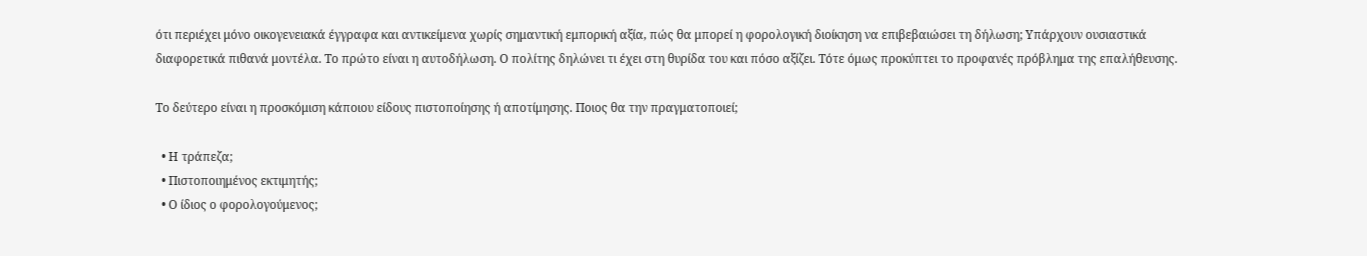ότι περιέχει μόνο οικογενειακά έγγραφα και αντικείμενα χωρίς σημαντική εμπορική αξία, πώς θα μπορεί η φορολογική διοίκηση να επιβεβαιώσει τη δήλωση; Υπάρχουν ουσιαστικά διαφορετικά πιθανά μοντέλα. Το πρώτο είναι η αυτοδήλωση. Ο πολίτης δηλώνει τι έχει στη θυρίδα του και πόσο αξίζει. Τότε όμως προκύπτει το προφανές πρόβλημα της επαλήθευσης.

Το δεύτερο είναι η προσκόμιση κάποιου είδους πιστοποίησης ή αποτίμησης. Ποιος θα την πραγματοποιεί;

  • Η τράπεζα;
  • Πιστοποιημένος εκτιμητής;
  • Ο ίδιος ο φορολογούμενος;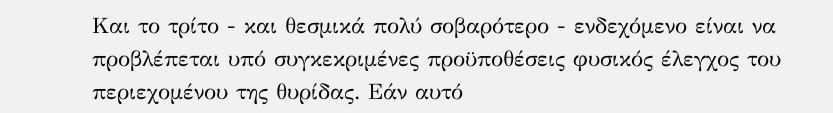Και το τρίτο - και θεσμικά πολύ σοβαρότερο - ενδεχόμενο είναι να προβλέπεται υπό συγκεκριμένες προϋποθέσεις φυσικός έλεγχος του περιεχομένου της θυρίδας. Εάν αυτό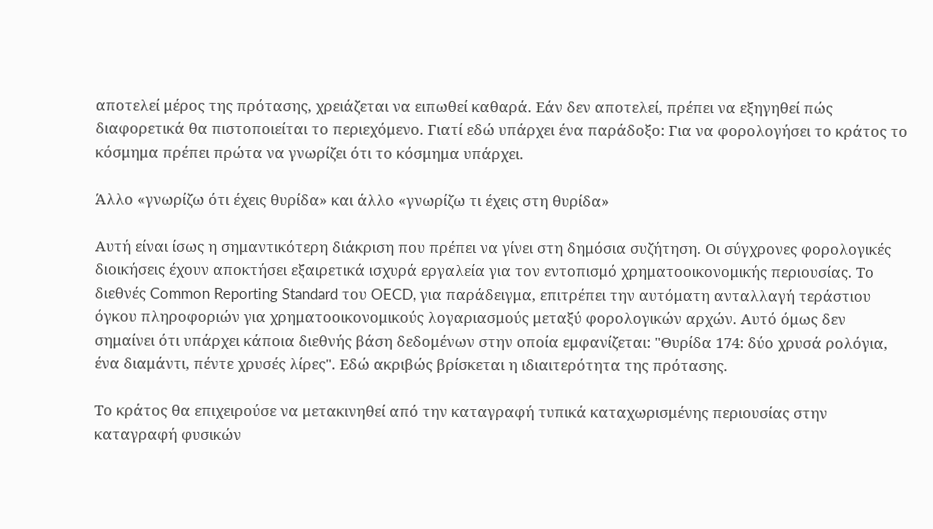αποτελεί μέρος της πρότασης, χρειάζεται να ειπωθεί καθαρά. Εάν δεν αποτελεί, πρέπει να εξηγηθεί πώς διαφορετικά θα πιστοποιείται το περιεχόμενο. Γιατί εδώ υπάρχει ένα παράδοξο: Για να φορολογήσει το κράτος το κόσμημα πρέπει πρώτα να γνωρίζει ότι το κόσμημα υπάρχει.

Άλλο «γνωρίζω ότι έχεις θυρίδα» και άλλο «γνωρίζω τι έχεις στη θυρίδα»

Αυτή είναι ίσως η σημαντικότερη διάκριση που πρέπει να γίνει στη δημόσια συζήτηση. Οι σύγχρονες φορολογικές διοικήσεις έχουν αποκτήσει εξαιρετικά ισχυρά εργαλεία για τον εντοπισμό χρηματοοικονομικής περιουσίας. Το διεθνές Common Reporting Standard του OECD, για παράδειγμα, επιτρέπει την αυτόματη ανταλλαγή τεράστιου όγκου πληροφοριών για χρηματοοικονομικούς λογαριασμούς μεταξύ φορολογικών αρχών. Αυτό όμως δεν σημαίνει ότι υπάρχει κάποια διεθνής βάση δεδομένων στην οποία εμφανίζεται: "Θυρίδα 174: δύο χρυσά ρολόγια, ένα διαμάντι, πέντε χρυσές λίρες". Εδώ ακριβώς βρίσκεται η ιδιαιτερότητα της πρότασης.

Το κράτος θα επιχειρούσε να μετακινηθεί από την καταγραφή τυπικά καταχωρισμένης περιουσίας στην καταγραφή φυσικών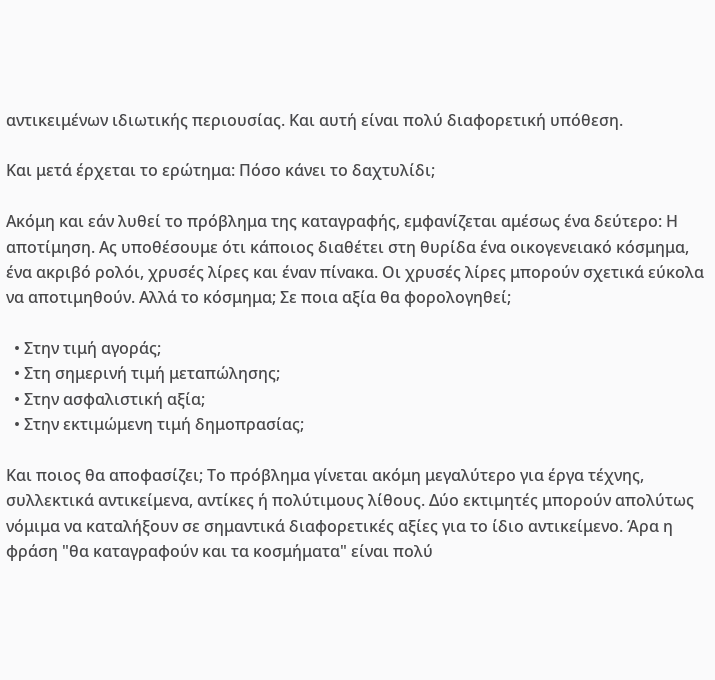αντικειμένων ιδιωτικής περιουσίας. Και αυτή είναι πολύ διαφορετική υπόθεση.

Και μετά έρχεται το ερώτημα: Πόσο κάνει το δαχτυλίδι;

Ακόμη και εάν λυθεί το πρόβλημα της καταγραφής, εμφανίζεται αμέσως ένα δεύτερο: Η αποτίμηση. Ας υποθέσουμε ότι κάποιος διαθέτει στη θυρίδα ένα οικογενειακό κόσμημα, ένα ακριβό ρολόι, χρυσές λίρες και έναν πίνακα. Οι χρυσές λίρες μπορούν σχετικά εύκολα να αποτιμηθούν. Αλλά το κόσμημα; Σε ποια αξία θα φορολογηθεί;

  • Στην τιμή αγοράς;
  • Στη σημερινή τιμή μεταπώλησης;
  • Στην ασφαλιστική αξία;
  • Στην εκτιμώμενη τιμή δημοπρασίας;

Και ποιος θα αποφασίζει; Το πρόβλημα γίνεται ακόμη μεγαλύτερο για έργα τέχνης, συλλεκτικά αντικείμενα, αντίκες ή πολύτιμους λίθους. Δύο εκτιμητές μπορούν απολύτως νόμιμα να καταλήξουν σε σημαντικά διαφορετικές αξίες για το ίδιο αντικείμενο. Άρα η φράση "θα καταγραφούν και τα κοσμήματα" είναι πολύ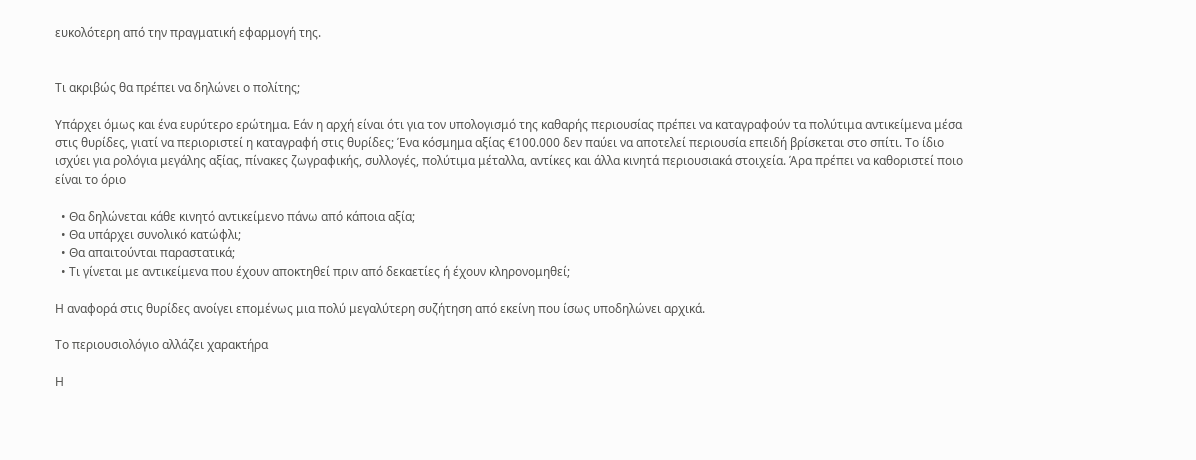ευκολότερη από την πραγματική εφαρμογή της.


Τι ακριβώς θα πρέπει να δηλώνει ο πολίτης;

Υπάρχει όμως και ένα ευρύτερο ερώτημα. Εάν η αρχή είναι ότι για τον υπολογισμό της καθαρής περιουσίας πρέπει να καταγραφούν τα πολύτιμα αντικείμενα μέσα στις θυρίδες, γιατί να περιοριστεί η καταγραφή στις θυρίδες; Ένα κόσμημα αξίας €100.000 δεν παύει να αποτελεί περιουσία επειδή βρίσκεται στο σπίτι. Το ίδιο ισχύει για ρολόγια μεγάλης αξίας, πίνακες ζωγραφικής, συλλογές, πολύτιμα μέταλλα, αντίκες και άλλα κινητά περιουσιακά στοιχεία. Άρα πρέπει να καθοριστεί ποιο είναι το όριο

  • Θα δηλώνεται κάθε κινητό αντικείμενο πάνω από κάποια αξία;
  • Θα υπάρχει συνολικό κατώφλι;
  • Θα απαιτούνται παραστατικά;
  • Τι γίνεται με αντικείμενα που έχουν αποκτηθεί πριν από δεκαετίες ή έχουν κληρονομηθεί;

Η αναφορά στις θυρίδες ανοίγει επομένως μια πολύ μεγαλύτερη συζήτηση από εκείνη που ίσως υποδηλώνει αρχικά.

Το περιουσιολόγιο αλλάζει χαρακτήρα

Η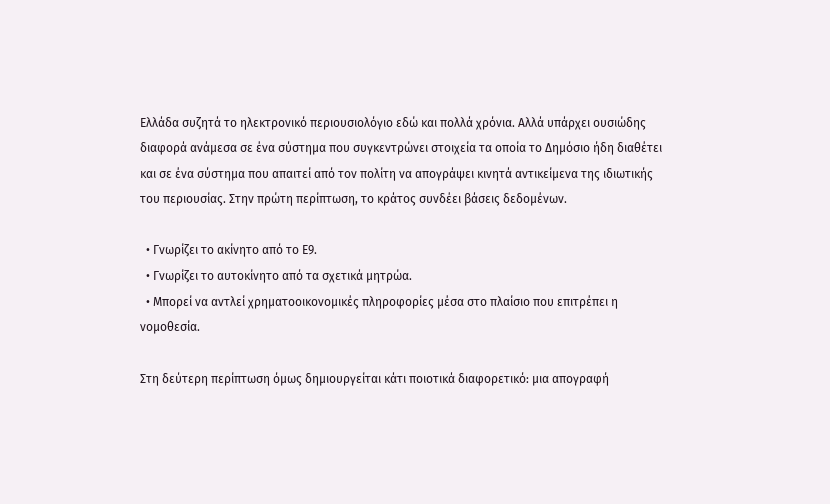Ελλάδα συζητά το ηλεκτρονικό περιουσιολόγιο εδώ και πολλά χρόνια. Αλλά υπάρχει ουσιώδης διαφορά ανάμεσα σε ένα σύστημα που συγκεντρώνει στοιχεία τα οποία το Δημόσιο ήδη διαθέτει και σε ένα σύστημα που απαιτεί από τον πολίτη να απογράψει κινητά αντικείμενα της ιδιωτικής του περιουσίας. Στην πρώτη περίπτωση, το κράτος συνδέει βάσεις δεδομένων.

  • Γνωρίζει το ακίνητο από το Ε9.
  • Γνωρίζει το αυτοκίνητο από τα σχετικά μητρώα.
  • Μπορεί να αντλεί χρηματοοικονομικές πληροφορίες μέσα στο πλαίσιο που επιτρέπει η νομοθεσία.

Στη δεύτερη περίπτωση όμως δημιουργείται κάτι ποιοτικά διαφορετικό: μια απογραφή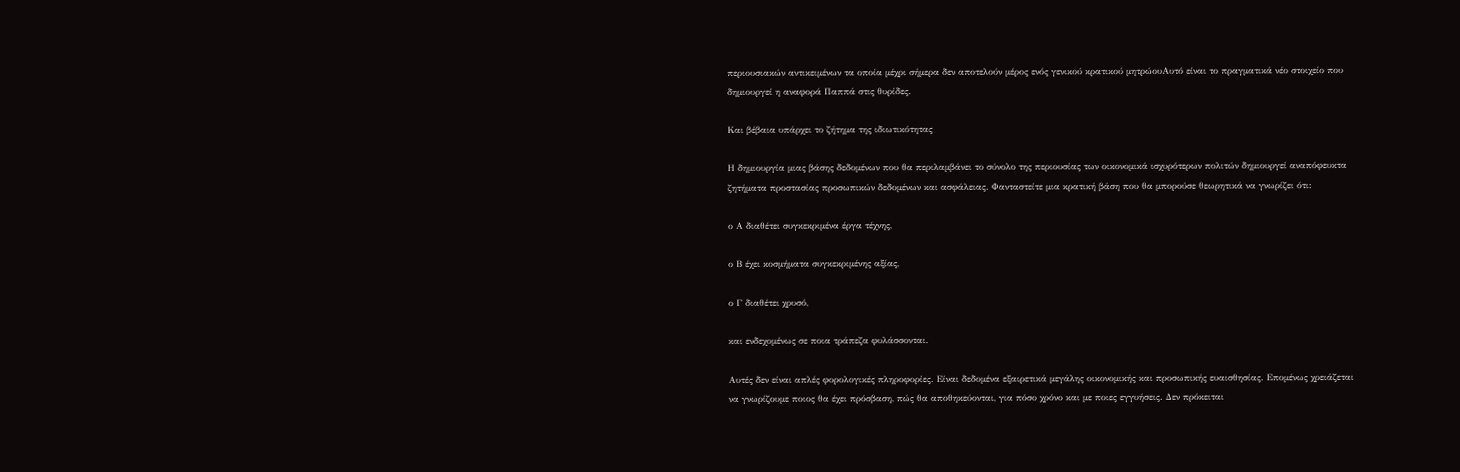περιουσιακών αντικειμένων τα οποία μέχρι σήμερα δεν αποτελούν μέρος ενός γενικού κρατικού μητρώουΑυτό είναι το πραγματικά νέο στοιχείο που δημιουργεί η αναφορά Παππά στις θυρίδες.

Και βέβαια υπάρχει το ζήτημα της ιδιωτικότητας

Η δημιουργία μιας βάσης δεδομένων που θα περιλαμβάνει το σύνολο της περιουσίας των οικονομικά ισχυρότερων πολιτών δημιουργεί αναπόφευκτα ζητήματα προστασίας προσωπικών δεδομένων και ασφάλειας. Φανταστείτε μια κρατική βάση που θα μπορούσε θεωρητικά να γνωρίζει ότι:

ο Α διαθέτει συγκεκριμένα έργα τέχνης,

ο Β έχει κοσμήματα συγκεκριμένης αξίας,

ο Γ διαθέτει χρυσό,

και ενδεχομένως σε ποια τράπεζα φυλάσσονται.

Αυτές δεν είναι απλές φορολογικές πληροφορίες. Είναι δεδομένα εξαιρετικά μεγάλης οικονομικής και προσωπικής ευαισθησίας. Επομένως χρειάζεται να γνωρίζουμε ποιος θα έχει πρόσβαση, πώς θα αποθηκεύονται, για πόσο χρόνο και με ποιες εγγυήσεις. Δεν πρόκειται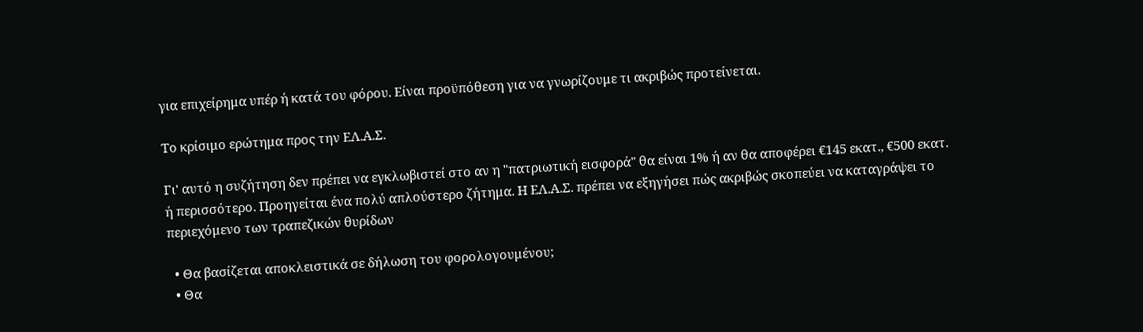για επιχείρημα υπέρ ή κατά του φόρου. Είναι προϋπόθεση για να γνωρίζουμε τι ακριβώς προτείνεται.

Το κρίσιμο ερώτημα προς την ΕΛ.Α.Σ.

Γι' αυτό η συζήτηση δεν πρέπει να εγκλωβιστεί στο αν η "πατριωτική εισφορά" θα είναι 1% ή αν θα αποφέρει €145 εκατ., €500 εκατ. ή περισσότερο. Προηγείται ένα πολύ απλούστερο ζήτημα. Η ΕΛ.Α.Σ. πρέπει να εξηγήσει πώς ακριβώς σκοπεύει να καταγράψει το περιεχόμενο των τραπεζικών θυρίδων

  • Θα βασίζεται αποκλειστικά σε δήλωση του φορολογουμένου;
  • Θα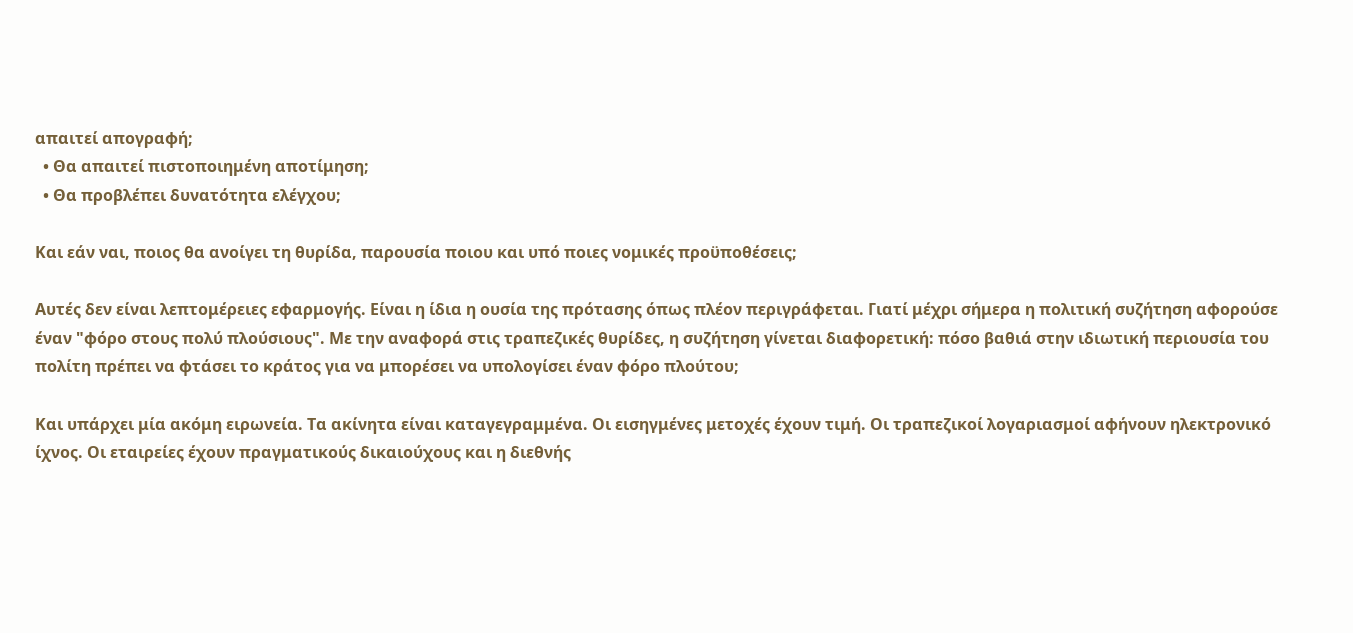απαιτεί απογραφή;
  • Θα απαιτεί πιστοποιημένη αποτίμηση;
  • Θα προβλέπει δυνατότητα ελέγχου;

Και εάν ναι, ποιος θα ανοίγει τη θυρίδα, παρουσία ποιου και υπό ποιες νομικές προϋποθέσεις;

Αυτές δεν είναι λεπτομέρειες εφαρμογής. Είναι η ίδια η ουσία της πρότασης όπως πλέον περιγράφεται. Γιατί μέχρι σήμερα η πολιτική συζήτηση αφορούσε έναν "φόρο στους πολύ πλούσιους". Με την αναφορά στις τραπεζικές θυρίδες, η συζήτηση γίνεται διαφορετική: πόσο βαθιά στην ιδιωτική περιουσία του πολίτη πρέπει να φτάσει το κράτος για να μπορέσει να υπολογίσει έναν φόρο πλούτου;

Και υπάρχει μία ακόμη ειρωνεία. Τα ακίνητα είναι καταγεγραμμένα. Οι εισηγμένες μετοχές έχουν τιμή. Οι τραπεζικοί λογαριασμοί αφήνουν ηλεκτρονικό ίχνος. Οι εταιρείες έχουν πραγματικούς δικαιούχους και η διεθνής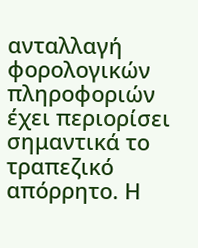ανταλλαγή φορολογικών πληροφοριών έχει περιορίσει σημαντικά το τραπεζικό απόρρητο. Η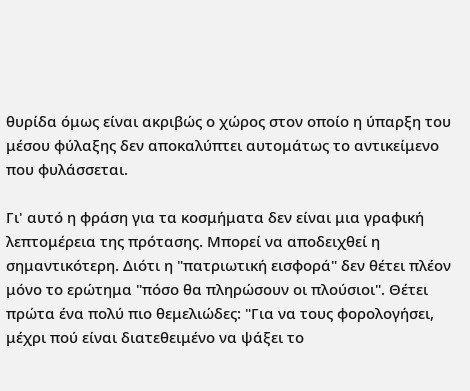θυρίδα όμως είναι ακριβώς ο χώρος στον οποίο η ύπαρξη του μέσου φύλαξης δεν αποκαλύπτει αυτομάτως το αντικείμενο που φυλάσσεται.

Γι' αυτό η φράση για τα κοσμήματα δεν είναι μια γραφική λεπτομέρεια της πρότασης. Μπορεί να αποδειχθεί η σημαντικότερη. Διότι η "πατριωτική εισφορά" δεν θέτει πλέον μόνο το ερώτημα "πόσο θα πληρώσουν οι πλούσιοι". Θέτει πρώτα ένα πολύ πιο θεμελιώδες: "Για να τους φορολογήσει, μέχρι πού είναι διατεθειμένο να ψάξει το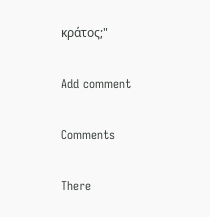κράτος;"

Add comment

Comments

There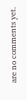are no comments yet.